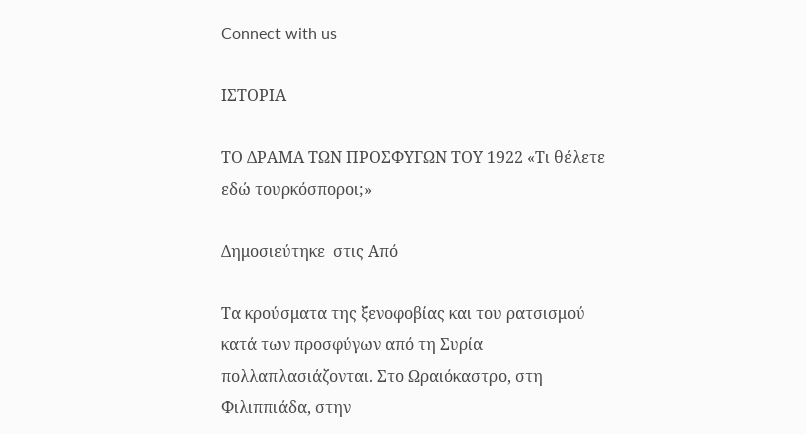Connect with us

ΙΣΤΟΡΙΑ

ΤΟ ΔΡΑΜΑ ΤΩΝ ΠΡΟΣΦΥΓΩΝ ΤΟΥ 1922 «Τι θέλετε εδώ τουρκόσποροι;»

Δημοσιεύτηκε  στις Από

Τα κρούσματα της ξενοφοβίας και του ρατσισμού κατά των προσφύγων από τη Συρία πολλαπλασιάζονται. Στο Ωραιόκαστρο, στη Φιλιππιάδα, στην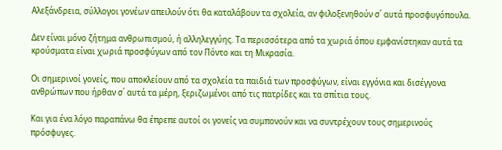Αλεξάνδρεια, σύλλογοι γονέων απειλούν ότι θα καταλάβουν τα σχολεία, αν φιλοξενηθούν σ΄ αυτά προσφυγόπουλα.

Δεν είναι μόνο ζήτημα ανθρωπισμού, ή αλληλεγγύης. Τα περισσότερα από τα χωριά όπου εμφανίστηκαν αυτά τα κρούσματα είναι χωριά προσφύγων από τον Πόντο και τη Μικρασία.

Οι σημερινοί γονείς, που αποκλείουν από τα σχολεία τα παιδιά των προσφύγων, είναι εγγόνια και δισέγγονα ανθρώπων που ήρθαν σ΄ αυτά τα μέρη, ξεριζωμένοι από τις πατρίδες και τα σπίτια τους.

Και για ένα λόγο παραπάνω θα έπρεπε αυτοί οι γονείς να συμπονούν και να συντρέχουν τους σημερινούς πρόσφυγες.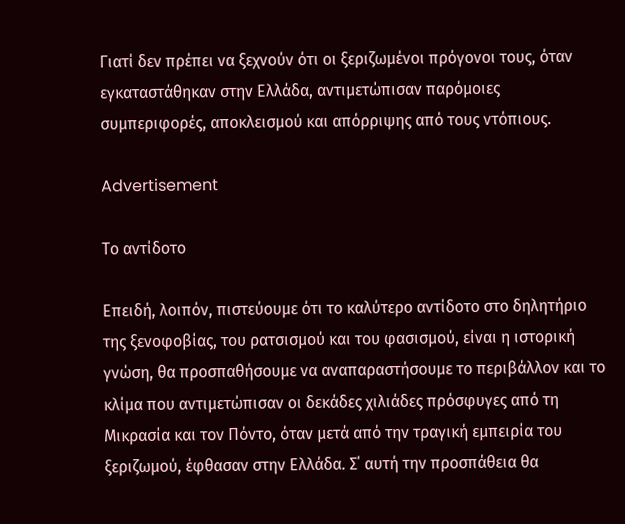Γιατί δεν πρέπει να ξεχνούν ότι οι ξεριζωμένοι πρόγονοι τους, όταν εγκαταστάθηκαν στην Ελλάδα, αντιμετώπισαν παρόμοιες συμπεριφορές, αποκλεισμού και απόρριψης από τους ντόπιους.

Advertisement

Το αντίδοτο

Επειδή, λοιπόν, πιστεύουμε ότι το καλύτερο αντίδοτο στο δηλητήριο της ξενοφοβίας, του ρατσισμού και του φασισμού, είναι η ιστορική γνώση, θα προσπαθήσουμε να αναπαραστήσουμε το περιβάλλον και το κλίμα που αντιμετώπισαν οι δεκάδες χιλιάδες πρόσφυγες από τη Μικρασία και τον Πόντο, όταν μετά από την τραγική εμπειρία του ξεριζωμού, έφθασαν στην Ελλάδα. Σ΄ αυτή την προσπάθεια θα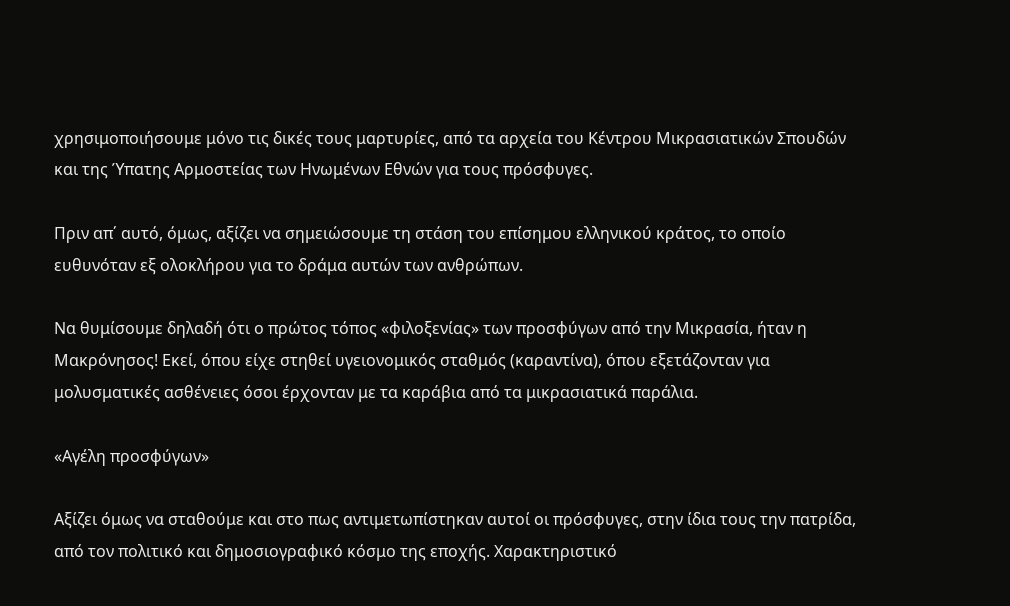χρησιμοποιήσουμε μόνο τις δικές τους μαρτυρίες, από τα αρχεία του Κέντρου Μικρασιατικών Σπουδών και της Ύπατης Αρμοστείας των Ηνωμένων Εθνών για τους πρόσφυγες.

Πριν απ΄ αυτό, όμως, αξίζει να σημειώσουμε τη στάση του επίσημου ελληνικού κράτος, το οποίο ευθυνόταν εξ ολοκλήρου για το δράμα αυτών των ανθρώπων.

Να θυμίσουμε δηλαδή ότι ο πρώτος τόπος «φιλοξενίας» των προσφύγων από την Μικρασία, ήταν η Μακρόνησος! Εκεί, όπου είχε στηθεί υγειονομικός σταθμός (καραντίνα), όπου εξετάζονταν για μολυσματικές ασθένειες όσοι έρχονταν με τα καράβια από τα μικρασιατικά παράλια.

«Αγέλη προσφύγων»

Αξίζει όμως να σταθούμε και στο πως αντιμετωπίστηκαν αυτοί οι πρόσφυγες, στην ίδια τους την πατρίδα, από τον πολιτικό και δημοσιογραφικό κόσμο της εποχής. Χαρακτηριστικό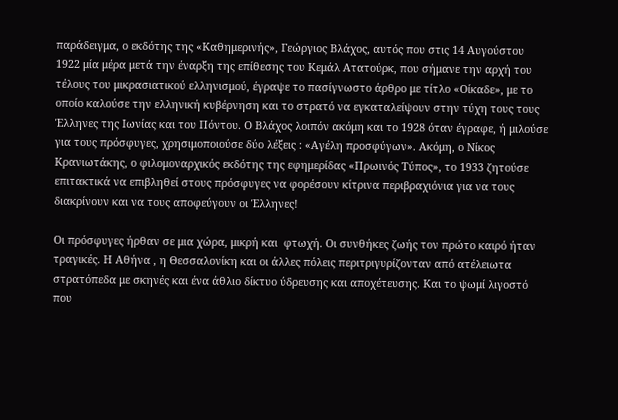παράδειγμα, ο εκδότης της «Καθημερινής», Γεώργιος Βλάχος, αυτός που στις 14 Αυγούστου 1922 μία μέρα μετά την έναρξη της επίθεσης του Κεμάλ Ατατούρκ, που σήμανε την αρχή του τέλους του μικρασιατικού ελληνισμού, έγραψε το πασίγνωστο άρθρο με τίτλο «Οίκαδε», με το οποίο καλούσε την ελληνική κυβέρνηση και το στρατό να εγκαταλείψουν στην τύχη τους τους Έλληνες της Ιωνίας και του Πόντου. Ο Βλάχος λοιπόν ακόμη και το 1928 όταν έγραφε, ή μιλούσε για τους πρόσφυγες, χρησιμοποιούσε δύο λέξεις : «Αγέλη προσφύγων». Ακόμη, ο Νίκος Κρανιωτάκης, ο φιλομοναρχικός εκδότης της εφημερίδας «Πρωινός Τύπος», το 1933 ζητούσε επιτακτικά να επιβληθεί στους πρόσφυγες να φορέσουν κίτρινα περιβραχιόνια για να τους διακρίνουν και να τους αποφεύγουν οι Έλληνες!

Οι πρόσφυγες ήρθαν σε μια χώρα, μικρή και  φτωχή. Οι συνθήκες ζωής τον πρώτο καιρό ήταν τραγικές. Η Αθήνα , η Θεσσαλονίκη και οι άλλες πόλεις περιτριγυρίζονταν από ατέλειωτα στρατόπεδα με σκηνές και ένα άθλιο δίκτυο ύδρευσης και αποχέτευσης. Και το ψωμί λιγοστό που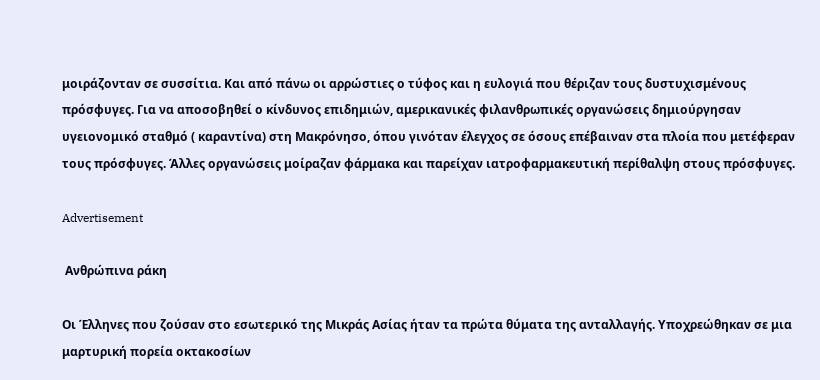μοιράζονταν σε συσσίτια. Και από πάνω οι αρρώστιες ο τύφος και η ευλογιά που θέριζαν τους δυστυχισμένους πρόσφυγες. Για να αποσοβηθεί ο κίνδυνος επιδημιών, αμερικανικές φιλανθρωπικές οργανώσεις δημιούργησαν υγειονομικό σταθμό ( καραντίνα) στη Μακρόνησο, όπου γινόταν έλεγχος σε όσους επέβαιναν στα πλοία που μετέφεραν τους πρόσφυγες. Άλλες οργανώσεις μοίραζαν φάρμακα και παρείχαν ιατροφαρμακευτική περίθαλψη στους πρόσφυγες.

Advertisement

 Ανθρώπινα ράκη

Οι Έλληνες που ζούσαν στο εσωτερικό της Μικράς Ασίας ήταν τα πρώτα θύματα της ανταλλαγής. Υποχρεώθηκαν σε μια μαρτυρική πορεία οκτακοσίων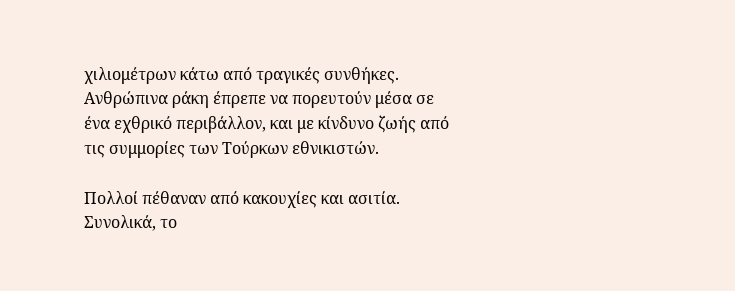χιλιομέτρων κάτω από τραγικές συνθήκες. Ανθρώπινα ράκη έπρεπε να πορευτούν μέσα σε ένα εχθρικό περιβάλλον, και με κίνδυνο ζωής από τις συμμορίες των Τούρκων εθνικιστών.

Πολλοί πέθαναν από κακουχίες και ασιτία. Συνολικά, το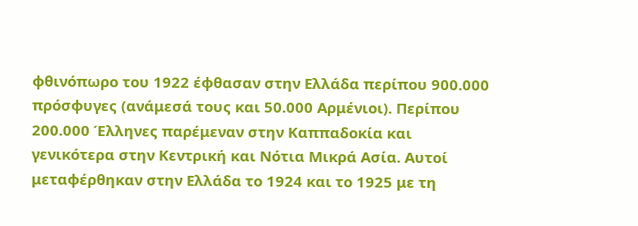φθινόπωρο του 1922 έφθασαν στην Ελλάδα περίπου 900.000 πρόσφυγες (ανάμεσά τους και 50.000 Αρμένιοι). Περίπου 200.000 Έλληνες παρέμεναν στην Καππαδοκία και γενικότερα στην Κεντρική και Νότια Μικρά Ασία. Αυτοί μεταφέρθηκαν στην Ελλάδα το 1924 και το 1925 με τη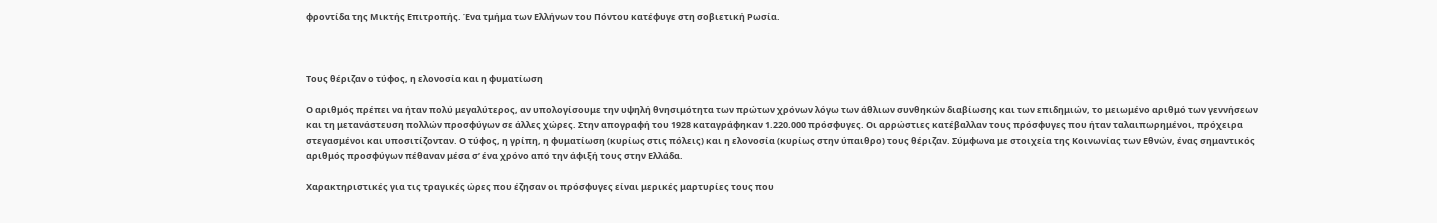φροντίδα της Μικτής Επιτροπής. Ένα τμήμα των Ελλήνων του Πόντου κατέφυγε στη σοβιετική Ρωσία.



Τους θέριζαν ο τύφος, η ελονοσία και η φυματίωση

Ο αριθμός πρέπει να ήταν πολύ μεγαλύτερος, αν υπολογίσουμε την υψηλή θνησιμότητα των πρώτων χρόνων λόγω των άθλιων συνθηκών διαβίωσης και των επιδημιών, το μειωμένο αριθμό των γεννήσεων και τη μετανάστευση πολλών προσφύγων σε άλλες χώρες. Στην απογραφή του 1928 καταγράφηκαν 1.220.000 πρόσφυγες. Οι αρρώστιες κατέβαλλαν τους πρόσφυγες που ήταν ταλαιπωρημένοι, πρόχειρα στεγασμένοι και υποσιτίζονταν. Ο τύφος, η γρίπη, η φυματίωση (κυρίως στις πόλεις) και η ελονοσία (κυρίως στην ύπαιθρο) τους θέριζαν. Σύμφωνα με στοιχεία της Κοινωνίας των Εθνών, ένας σημαντικός αριθμός προσφύγων πέθαναν μέσα σ’ ένα χρόνο από την άφιξή τους στην Ελλάδα.

Χαρακτηριστικές για τις τραγικές ώρες που έζησαν οι πρόσφυγες είναι μερικές μαρτυρίες τους που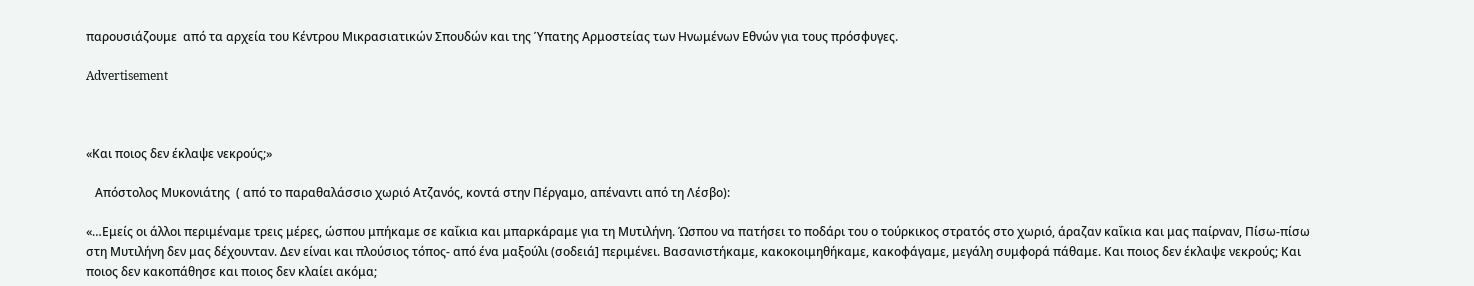παρουσιάζουμε  από τα αρχεία του Κέντρου Μικρασιατικών Σπουδών και της Ύπατης Αρμοστείας των Ηνωμένων Εθνών για τους πρόσφυγες.

Advertisement



«Και ποιος δεν έκλαψε νεκρούς;»

   Απόστολος Μυκονιάτης  ( από το παραθαλάσσιο χωριό Ατζανός, κοντά στην Πέργαμο, απέναντι από τη Λέσβο):

«…Εμείς οι άλλοι περιμέναμε τρεις μέρες, ώσπου μπήκαμε σε καΐκια και μπαρκάραμε για τη Μυτιλήνη. Ώσπου να πατήσει το ποδάρι του ο τούρκικος στρατός στο χωριό, άραζαν καΐκια και μας παίρναν, Πίσω-πίσω στη Μυτιλήνη δεν μας δέχουνταν. Δεν είναι και πλούσιος τόπος- από ένα μαξούλι (σοδειά] περιμένει. Βασανιστήκαμε, κακοκοιμηθήκαμε, κακοφάγαμε, μεγάλη συμφορά πάθαμε. Και ποιος δεν έκλαψε νεκρούς; Και ποιος δεν κακοπάθησε και ποιος δεν κλαίει ακόμα;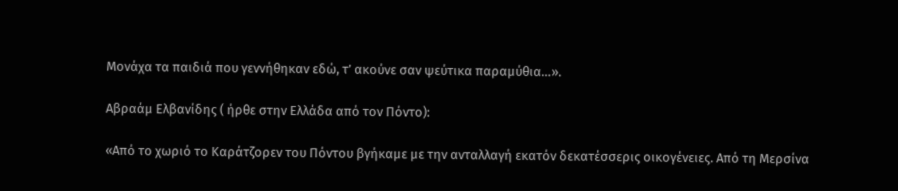Μονάχα τα παιδιά που γεννήθηκαν εδώ, τ’ ακούνε σαν ψεύτικα παραμύθια…».

Αβραάμ Ελβανίδης ( ήρθε στην Ελλάδα από τον Πόντο):

«Από το χωριό το Kαράτζορεν του Πόντου βγήκαμε με την ανταλλαγή εκατόν δεκατέσσερις οικογένειες. Aπό τη Mερσίνα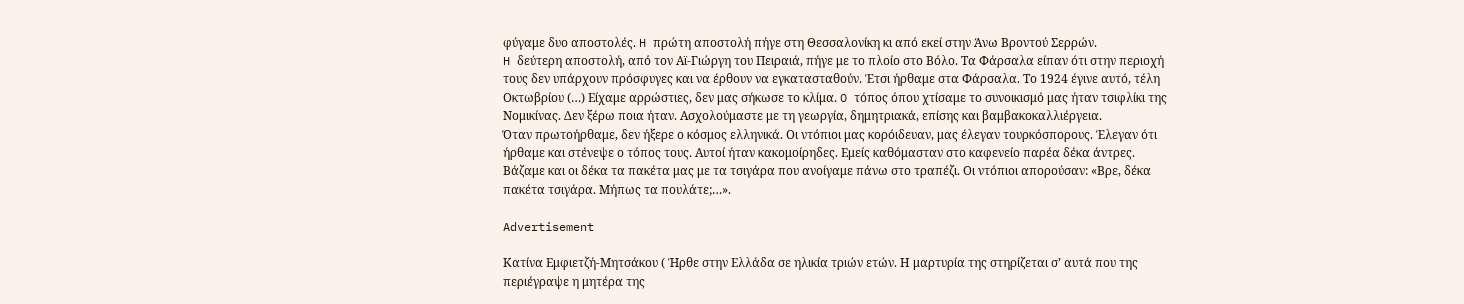φύγαμε δυο αποστολές. H πρώτη αποστολή πήγε στη Θεσσαλονίκη κι από εκεί στην Άνω Bροντού Σερρών.
H δεύτερη αποστολή, από τον Aϊ-Γιώργη του Πειραιά, πήγε με το πλοίο στο Bόλο. Tα Φάρσαλα είπαν ότι στην περιοχή τους δεν υπάρχουν πρόσφυγες και να έρθουν να εγκατασταθούν. Έτσι ήρθαμε στα Φάρσαλα. Tο 1924 έγινε αυτό, τέλη Oκτωβρίου (…) Eίχαμε αρρώστιες, δεν μας σήκωσε το κλίμα. O τόπος όπου χτίσαμε το συνοικισμό μας ήταν τσιφλίκι της Nομικίνας. Δεν ξέρω ποια ήταν. Aσχολούμαστε με τη γεωργία, δημητριακά, επίσης και βαμβακοκαλλιέργεια.
Όταν πρωτοήρθαμε, δεν ήξερε ο κόσμος ελληνικά. Oι ντόπιοι μας κορόιδευαν, μας έλεγαν τουρκόσπορους. Έλεγαν ότι ήρθαμε και στένεψε ο τόπος τους. Αυτοί ήταν κακομοίρηδες. Εμείς καθόμασταν στο καφενείο παρέα δέκα άντρες. Βάζαμε και οι δέκα τα πακέτα μας με τα τσιγάρα που ανοίγαμε πάνω στο τραπέζι. Οι ντόπιοι απορούσαν: «Βρε, δέκα πακέτα τσιγάρα. Μήπως τα πουλάτε;…».

Advertisement

Κατίνα Εμφιετζή-Μητσάκου ( Ήρθε στην Ελλάδα σε ηλικία τριών ετών. Η μαρτυρία της στηρίζεται σ’ αυτά που της περιέγραψε η μητέρα της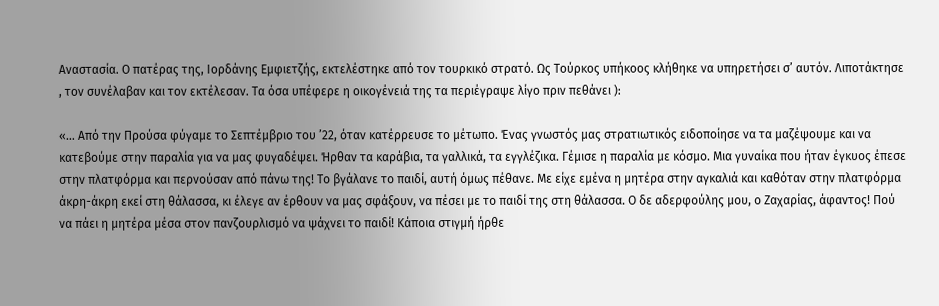Αναστασία. Ο πατέρας της, Ιορδάνης Εμφιετζής, εκτελέστηκε από τον τουρκικό στρατό. Ως Τούρκος υπήκοος κλήθηκε να υπηρετήσει σ’ αυτόν. Λιποτάκτησε , τον συνέλαβαν και τον εκτέλεσαν. Τα όσα υπέφερε η οικογένειά της τα περιέγραψε λίγο πριν πεθάνει ):

«… Από την Προύσα φύγαμε το Σεπτέμβριο του ’22, όταν κατέρρευσε το μέτωπο. Ένας γνωστός μας στρατιωτικός ειδοποίησε να τα μαζέψουμε και να κατεβούμε στην παραλία για να μας φυγαδέψει. Ήρθαν τα καράβια, τα γαλλικά, τα εγγλέζικα. Γέμισε η παραλία με κόσμο. Μια γυναίκα που ήταν έγκυος έπεσε στην πλατφόρμα και περνούσαν από πάνω της! Το βγάλανε το παιδί, αυτή όμως πέθανε. Με είχε εμένα η μητέρα στην αγκαλιά και καθόταν στην πλατφόρμα άκρη-άκρη εκεί στη θάλασσα, κι έλεγε αν έρθουν να μας σφάξουν, να πέσει με το παιδί της στη θάλασσα. Ο δε αδερφούλης μου, ο Ζαχαρίας, άφαντος! Πού να πάει η μητέρα μέσα στον πανζουρλισμό να ψάχνει το παιδί! Κάποια στιγμή ήρθε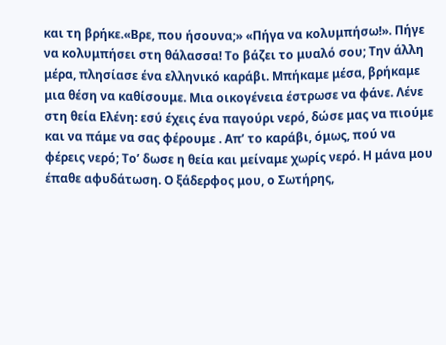και τη βρήκε.«Βρε, που ήσουνα;» «Πήγα να κολυμπήσω!». Πήγε να κολυμπήσει στη θάλασσα! Το βάζει το μυαλό σου; Την άλλη μέρα, πλησίασε ένα ελληνικό καράβι. Μπήκαμε μέσα, βρήκαμε μια θέση να καθίσουμε. Μια οικογένεια έστρωσε να φάνε. Λένε στη θεία Ελένη: εσύ έχεις ένα παγούρι νερό, δώσε μας να πιούμε και να πάμε να σας φέρουμε . Απ’ το καράβι, όμως, πού να φέρεις νερό; Το’ δωσε η θεία και μείναμε χωρίς νερό. Η μάνα μου έπαθε αφυδάτωση. Ο ξάδερφος μου, ο Σωτήρης,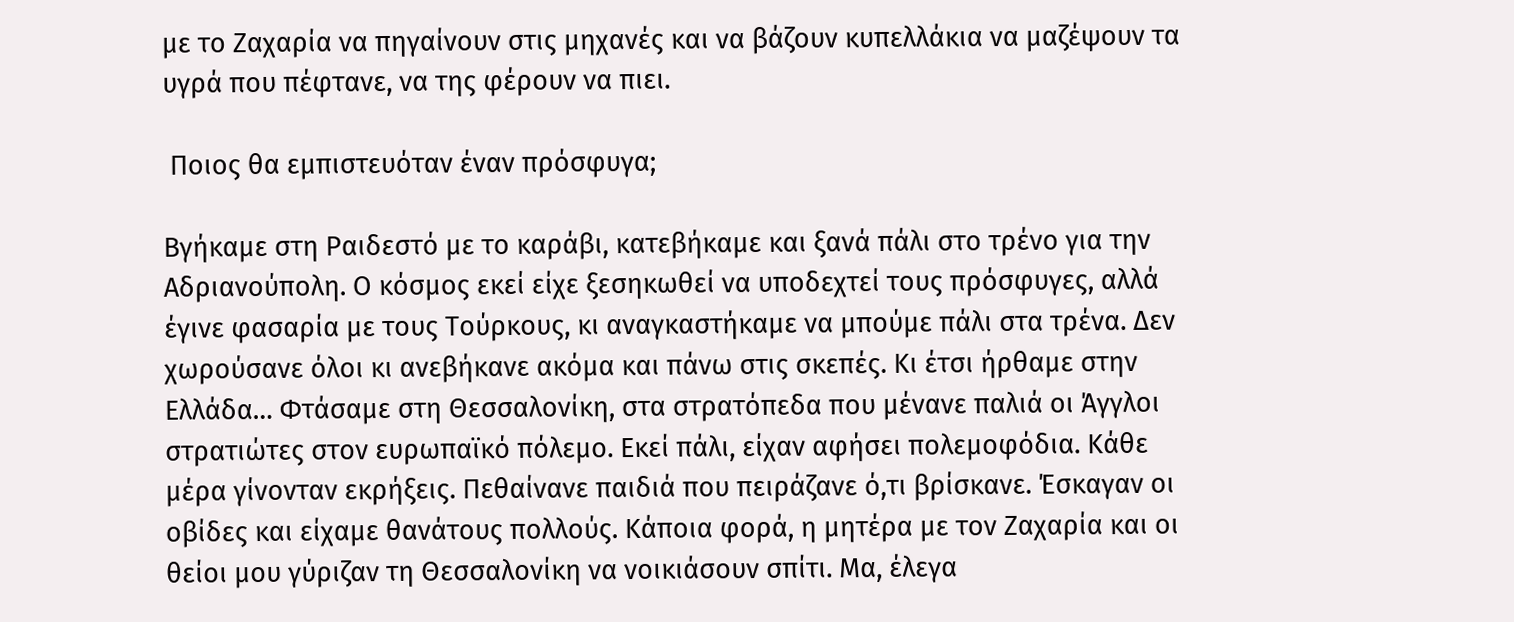με το Ζαχαρία να πηγαίνουν στις μηχανές και να βάζουν κυπελλάκια να μαζέψουν τα υγρά που πέφτανε, να της φέρουν να πιει.

 Ποιος θα εμπιστευόταν έναν πρόσφυγα;

Βγήκαμε στη Ραιδεστό με το καράβι, κατεβήκαμε και ξανά πάλι στο τρένο για την Αδριανούπολη. Ο κόσμος εκεί είχε ξεσηκωθεί να υποδεχτεί τους πρόσφυγες, αλλά έγινε φασαρία με τους Τούρκους, κι αναγκαστήκαμε να μπούμε πάλι στα τρένα. Δεν χωρούσανε όλοι κι ανεβήκανε ακόμα και πάνω στις σκεπές. Κι έτσι ήρθαμε στην Ελλάδα… Φτάσαμε στη Θεσσαλονίκη, στα στρατόπεδα που μένανε παλιά οι Άγγλοι στρατιώτες στον ευρωπαϊκό πόλεμο. Εκεί πάλι, είχαν αφήσει πολεμοφόδια. Κάθε μέρα γίνονταν εκρήξεις. Πεθαίνανε παιδιά που πειράζανε ό,τι βρίσκανε. Έσκαγαν οι οβίδες και είχαμε θανάτους πολλούς. Κάποια φορά, η μητέρα με τον Ζαχαρία και οι θείοι μου γύριζαν τη Θεσσαλονίκη να νοικιάσουν σπίτι. Μα, έλεγα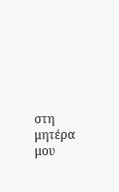στη μητέρα μου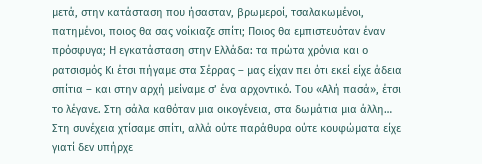μετά, στην κατάσταση που ήσασταν, βρωμεροί, τσαλακωμένοι, πατημένοι, ποιος θα σας νοίκιαζε σπίτι; Ποιος θα εμπιστευόταν έναν πρόσφυγα; Η εγκατάσταση στην Ελλάδα: τα πρώτα χρόνια και ο ρατσισμός Κι έτσι πήγαμε στα Σέρρας – μας είχαν πει ότι εκεί είχε άδεια σπίτια – και στην αρχή μείναμε σ’ ένα αρχοντικό. Του «Αλή πασά», έτσι το λέγανε. Στη σάλα καθόταν μια οικογένεια, στα δωμάτια μια άλλη… Στη συνέχεια χτίσαμε σπίτι, αλλά ούτε παράθυρα ούτε κουφώματα είχε γιατί δεν υπήρχε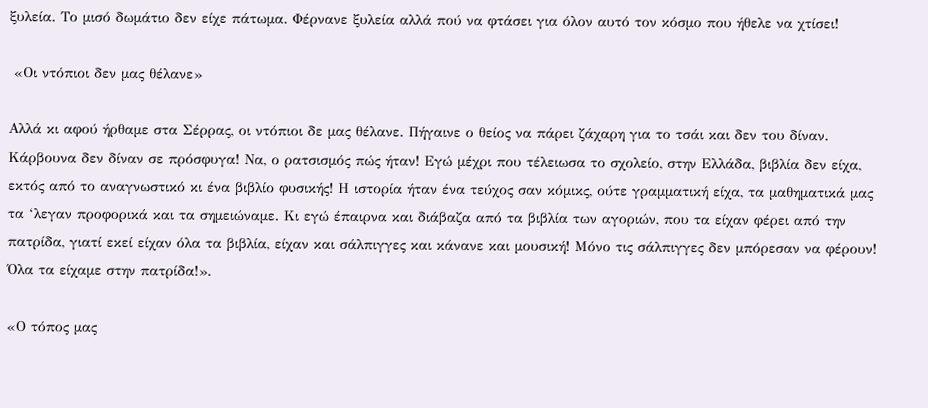ξυλεία. Το μισό δωμάτιο δεν είχε πάτωμα. Φέρνανε ξυλεία αλλά πού να φτάσει για όλον αυτό τον κόσμο που ήθελε να χτίσει!

 «Οι ντόπιοι δεν μας θέλανε»

Αλλά κι αφού ήρθαμε στα Σέρρας, οι ντόπιοι δε μας θέλανε. Πήγαινε ο θείος να πάρει ζάχαρη για το τσάι και δεν του δίναν. Κάρβουνα δεν δίναν σε πρόσφυγα! Να, ο ρατσισμός πώς ήταν! Εγώ μέχρι που τέλειωσα το σχολείο, στην Ελλάδα, βιβλία δεν είχα, εκτός από το αναγνωστικό κι ένα βιβλίο φυσικής! Η ιστορία ήταν ένα τεύχος σαν κόμικς, ούτε γραμματική είχα, τα μαθηματικά μας τα ‘λεγαν προφορικά και τα σημειώναμε. Κι εγώ έπαιρνα και διάβαζα από τα βιβλία των αγοριών, που τα είχαν φέρει από την πατρίδα, γιατί εκεί είχαν όλα τα βιβλία, είχαν και σάλπιγγες και κάνανε και μουσική! Μόνο τις σάλπιγγες δεν μπόρεσαν να φέρουν! Όλα τα είχαμε στην πατρίδα!».

«Ο τόπος μας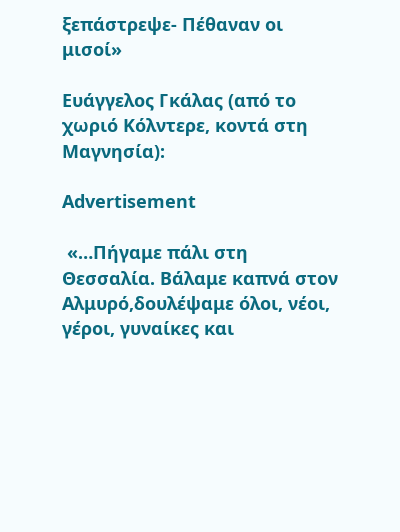ξεπάστρεψε- Πέθαναν οι μισοί»

Ευάγγελος Γκάλας (από το χωριό Κόλντερε, κοντά στη Μαγνησία):

Advertisement

 «…Πήγαμε πάλι στη Θεσσαλία. Βάλαμε καπνά στον Αλμυρό,δουλέψαμε όλοι, νέοι, γέροι, γυναίκες και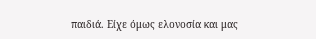παιδιά. Είχε όμως ελονοσία και μας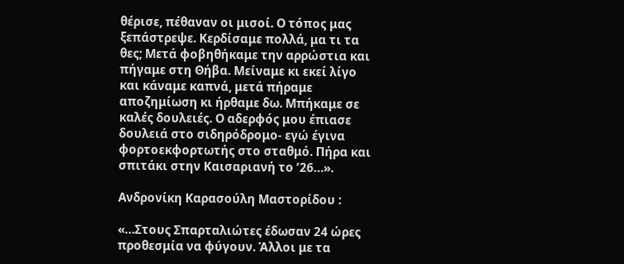θέρισε, πέθαναν οι μισοί. Ο τόπος μας ξεπάστρεψε. Κερδίσαμε πολλά, μα τι τα θες; Μετά φοβηθήκαμε την αρρώστια και πήγαμε στη Θήβα. Μείναμε κι εκεί λίγο και κάναμε καπνά, μετά πήραμε αποζημίωση κι ήρθαμε δω. Μπήκαμε σε καλές δουλειές. Ο αδερφός μου έπιασε δουλειά στο σιδηρόδρομο- εγώ έγινα φορτοεκφορτωτής στο σταθμό. Πήρα και σπιτάκι στην Καισαριανή το ’26…».

Ανδρονίκη Καρασούλη Μαστορίδου :

«…Στους Σπαρταλιώτες έδωσαν 24 ώρες προθεσμία να φύγουν. Άλλοι με τα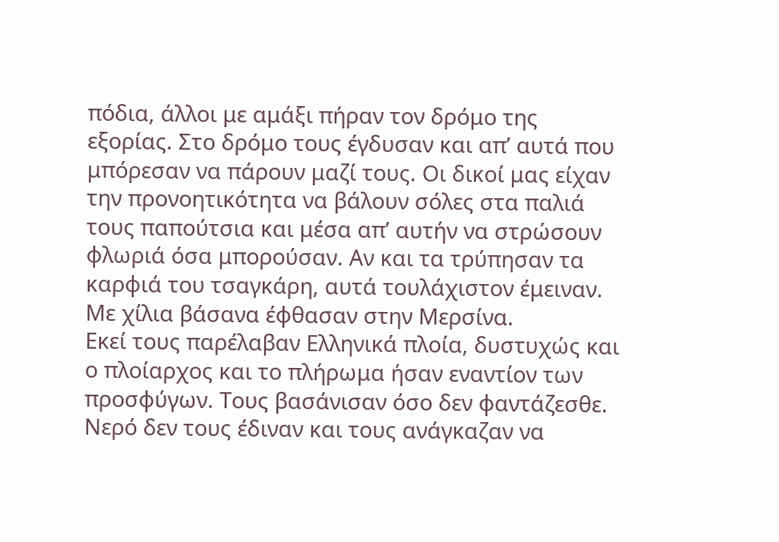πόδια, άλλοι με αμάξι πήραν τον δρόμο της εξορίας. Στο δρόμο τους έγδυσαν και απ’ αυτά που μπόρεσαν να πάρουν μαζί τους. Οι δικοί μας είχαν την προνοητικότητα να βάλουν σόλες στα παλιά τους παπούτσια και μέσα απ’ αυτήν να στρώσουν φλωριά όσα μπορούσαν. Αν και τα τρύπησαν τα καρφιά του τσαγκάρη, αυτά τουλάχιστον έμειναν. Με χίλια βάσανα έφθασαν στην Μερσίνα.
Εκεί τους παρέλαβαν Ελληνικά πλοία, δυστυχώς και ο πλοίαρχος και το πλήρωμα ήσαν εναντίον των προσφύγων. Τους βασάνισαν όσο δεν φαντάζεσθε. Νερό δεν τους έδιναν και τους ανάγκαζαν να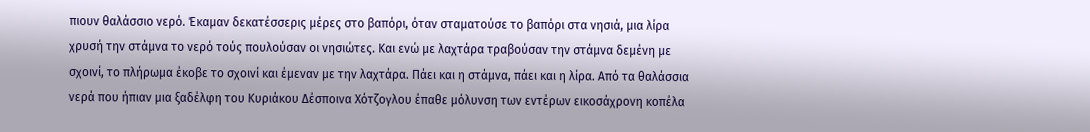πιουν θαλάσσιο νερό. Έκαμαν δεκατέσσερις μέρες στο βαπόρι, όταν σταματούσε το βαπόρι στα νησιά, μια λίρα χρυσή την στάμνα το νερό τούς πουλούσαν οι νησιώτες. Και ενώ με λαχτάρα τραβούσαν την στάμνα δεμένη με σχοινί, το πλήρωμα έκοβε το σχοινί και έμεναν με την λαχτάρα. Πάει και η στάμνα, πάει και η λίρα. Από τα θαλάσσια νερά που ήπιαν μια ξαδέλφη του Κυριάκου Δέσποινα Χότζογλου έπαθε μόλυνση των εντέρων εικοσάχρονη κοπέλα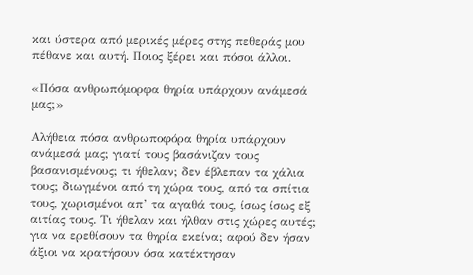και ύστερα από μερικές μέρες στης πεθεράς μου πέθανε και αυτή. Ποιος ξέρει και πόσοι άλλοι.

«Πόσα ανθρωπόμορφα θηρία υπάρχουν ανάμεσά μας;»

Αλήθεια πόσα ανθρωποφόρα θηρία υπάρχουν ανάμεσά μας; γιατί τους βασάνιζαν τους βασανισμένους; τι ήθελαν; δεν έβλεπαν τα χάλια τους; διωγμένοι από τη χώρα τους, από τα σπίτια τους, χωρισμένοι απ’ τα αγαθά τους, ίσως ίσως εξ αιτίας τους. Τι ήθελαν και ήλθαν στις χώρες αυτές; για να ερεθίσουν τα θηρία εκείνα; αφού δεν ήσαν άξιοι να κρατήσουν όσα κατέκτησαν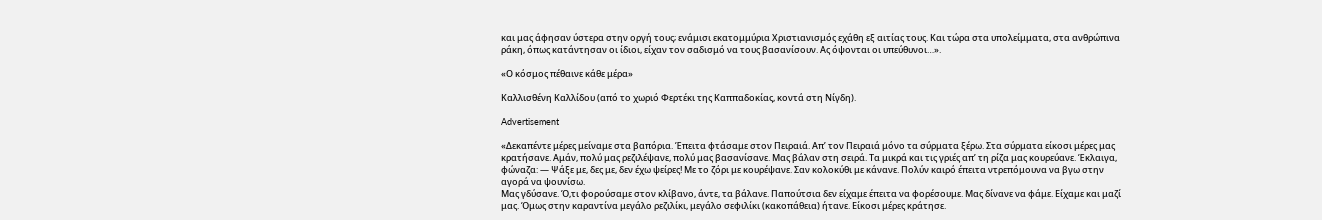και μας άφησαν ύστερα στην οργή τους; ενάμισι εκατομμύρια Χριστιανισμός εχάθη εξ αιτίας τους. Και τώρα στα υπολείμματα, στα ανθρώπινα ράκη, όπως κατάντησαν οι ίδιοι, είχαν τον σαδισμό να τους βασανίσουν. Ας όψονται οι υπεύθυνοι…».

«Ο κόσμος πέθαινε κάθε μέρα»

Καλλισθένη Καλλίδου (από τo χωριό Φερτέκι της Καππαδοκίας, κοντά στη Νίγδη).

Advertisement

«Δεκαπέντε μέρες μείναμε στα βαπόρια. Έπειτα φτάσαμε στον Πειραιά. Απ’ τον Πειραιά μόνο τα σύρματα ξέρω. Στα σύρματα είκοσι μέρες μας κρατήσανε. Αμάν, πολύ μας ρεζιλέψανε, πολύ μας βασανίσανε. Μας βάλαν στη σειρά. Τα μικρά και τις γριές απ’ τη ρίζα μας κουρεύανε. Έκλαιγα, φώναζα: — Ψάξε με, δες με, δεν έχω ψείρες! Με το ζόρι με κουρέψανε. Σαν κολοκύθι με κάνανε. Πολύν καιρό έπειτα ντρεπόμουνα να βγω στην αγορά να ψουνίσω.
Μας γδύσανε. Ό,τι φορούσαμε στον κλίβανο, άντε, τα βάλανε. Παπούτσια δεν είχαμε έπειτα να φορέσουμε. Μας δίνανε να φάμε. Είχαμε και μαζί μας. Όμως στην καραντίνα μεγάλο ρεζιλίκι, μεγάλο σεφιλίκι (κακοπάθεια) ήτανε. Είκοσι μέρες κράτησε.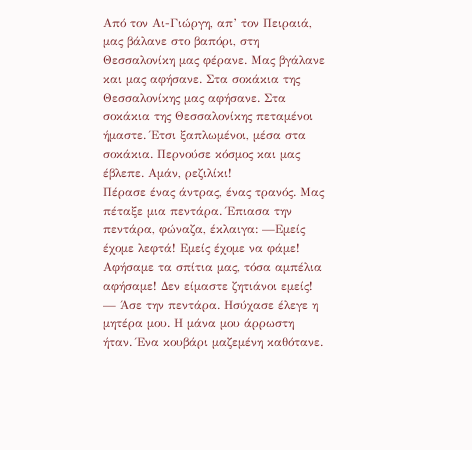Από τον Αι-Γιώργη, απ’ τον Πειραιά, μας βάλανε στο βαπόρι, στη Θεσσαλονίκη μας φέρανε. Μας βγάλανε και μας αφήσανε. Στα σοκάκια της Θεσσαλονίκης μας αφήσανε. Στα σοκάκια της Θεσσαλονίκης πεταμένοι ήμαστε. Έτσι ξαπλωμένοι, μέσα στα σοκάκια. Περνούσε κόσμος και μας έβλεπε. Αμάν, ρεζιλίκι!
Πέρασε ένας άντρας, ένας τρανός. Μας πέταξε μια πεντάρα. Έπιασα την πεντάρα, φώναζα, έκλαιγα: —Εμείς έχομε λεφτά! Εμείς έχομε να φάμε! Αφήσαμε τα σπίτια μας, τόσα αμπέλια αφήσαμε! Δεν είμαστε ζητιάνοι εμείς! — Άσε την πεντάρα. Ησύχασε έλεγε η μητέρα μου. Η μάνα μου άρρωστη ήταν. Ένα κουβάρι μαζεμένη καθότανε.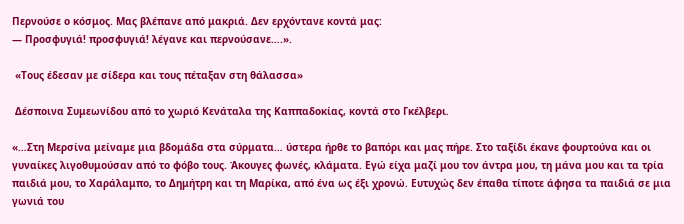Περνούσε ο κόσμος. Μας βλέπανε από μακριά. Δεν ερχόντανε κοντά μας:
— Προσφυγιά! προσφυγιά! λέγανε και περνούσανε….».

 «Τους έδεσαν με σίδερα και τους πέταξαν στη θάλασσα»

 Δέσποινα Συμεωνίδου από το χωριό Κενάταλα της Καππαδοκίας, κοντά στο Γκέλβερι.

«…Στη Μερσίνα μείναμε μια βδομάδα στα σύρματα… ύστερα ήρθε το βαπόρι και μας πήρε. Στο ταξίδι έκανε φουρτούνα και οι γυναίκες λιγοθυμούσαν από το φόβο τους. Άκουγες φωνές, κλάματα. Εγώ είχα μαζί μου τον άντρα μου, τη μάνα μου και τα τρία παιδιά μου, το Χαράλαμπο, το Δημήτρη και τη Μαρίκα, από ένα ως έξι χρονώ. Ευτυχώς δεν έπαθα τίποτε άφησα τα παιδιά σε μια γωνιά του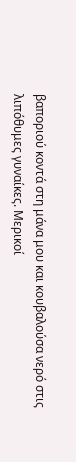βαποριού κοντά στη μάνα μου και κουβαλούσα νερό στις λιπόθυμες γυναίκες. Μερικοί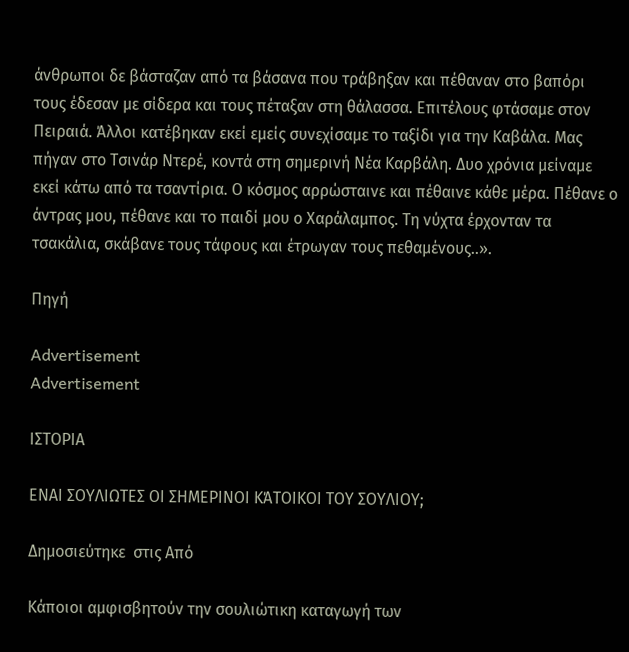άνθρωποι δε βάσταζαν από τα βάσανα που τράβηξαν και πέθαναν στο βαπόρι τους έδεσαν με σίδερα και τους πέταξαν στη θάλασσα. Επιτέλους φτάσαμε στον Πειραιά. Άλλοι κατέβηκαν εκεί εμείς συνεχίσαμε το ταξίδι για την Καβάλα. Μας πήγαν στο Τσινάρ Ντερέ, κοντά στη σημερινή Νέα Καρβάλη. Δυο χρόνια μείναμε εκεί κάτω από τα τσαντίρια. Ο κόσμος αρρώσταινε και πέθαινε κάθε μέρα. Πέθανε ο άντρας μου, πέθανε και το παιδί μου ο Χαράλαμπος. Τη νύχτα έρχονταν τα τσακάλια, σκάβανε τους τάφους και έτρωγαν τους πεθαμένους..».

Πηγή

Advertisement
Advertisement

ΙΣΤΟΡΙΑ

ΕΝΑΙ ΣΟΥΛΙΩΤΕΣ ΟΙ ΣΗΜΕΡΙΝΟΙ ΚΆΤΟΙΚΟΙ ΤΟΥ ΣΟΥΛΙΟΥ;

Δημοσιεύτηκε  στις Από

Κάποιοι αμφισβητούν την σουλιώτικη καταγωγή των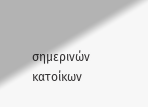σημερινών κατοίκων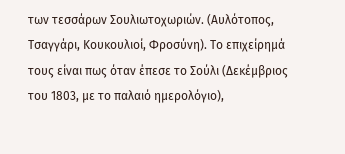των τεσσάρων Σουλιωτοχωριών. (Αυλότοπος, Τσαγγάρι, Κουκουλιοί, Φροσύνη). Το επιχείρημά τους είναι πως όταν έπεσε το Σούλι (Δεκέμβριος του 1803, με το παλαιό ημερολόγιο),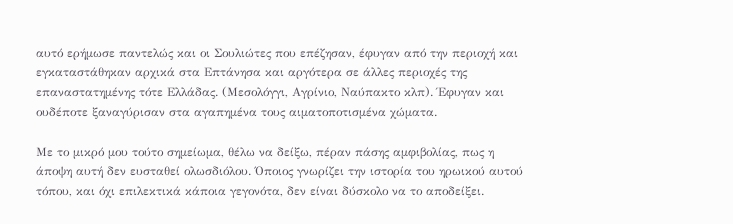αυτό ερήμωσε παντελώς και οι Σουλιώτες που επέζησαν, έφυγαν από την περιοχή και εγκαταστάθηκαν αρχικά στα Επτάνησα και αργότερα σε άλλες περιοχές της επαναστατημένης τότε Ελλάδας. (Μεσολόγγι, Αγρίνιο, Ναύπακτο κλπ). Έφυγαν και ουδέποτε ξαναγύρισαν στα αγαπημένα τους αιματοποτισμένα χώματα.

Με το μικρό μου τούτο σημείωμα, θέλω να δείξω, πέραν πάσης αμφιβολίας, πως η άποψη αυτή δεν ευσταθεί ολωσδιόλου. Όποιος γνωρίζει την ιστορία του ηρωικού αυτού τόπου, και όχι επιλεκτικά κάποια γεγονότα, δεν είναι δύσκολο να το αποδείξει.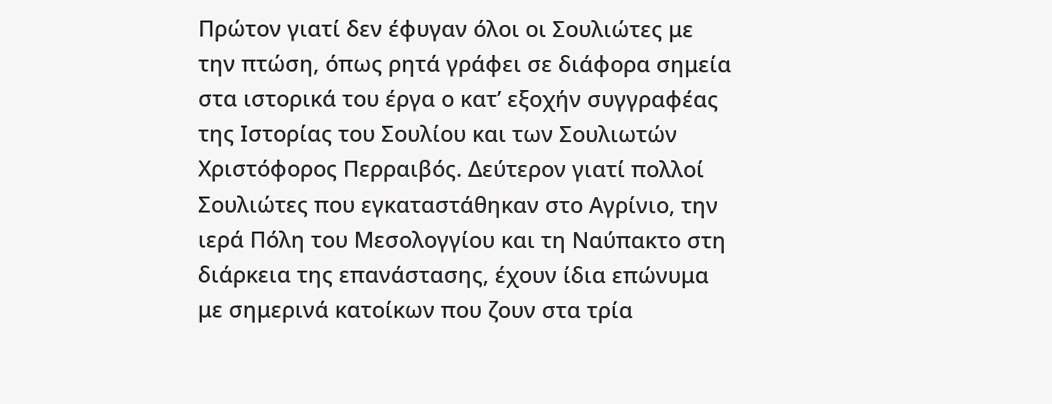Πρώτον γιατί δεν έφυγαν όλοι οι Σουλιώτες με την πτώση, όπως ρητά γράφει σε διάφορα σημεία στα ιστορικά του έργα ο κατ’ εξοχήν συγγραφέας της Ιστορίας του Σουλίου και των Σουλιωτών Χριστόφορος Περραιβός. Δεύτερον γιατί πολλοί Σουλιώτες που εγκαταστάθηκαν στο Αγρίνιο, την ιερά Πόλη του Μεσολογγίου και τη Ναύπακτο στη διάρκεια της επανάστασης, έχουν ίδια επώνυμα με σημερινά κατοίκων που ζουν στα τρία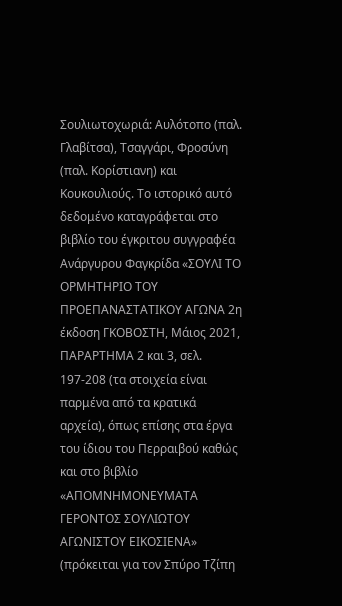Σουλιωτοχωριά: Αυλότοπο (παλ. Γλαβίτσα), Τσαγγάρι, Φροσύνη (παλ. Κορίστιανη) και Κουκουλιούς. Το ιστορικό αυτό δεδομένο καταγράφεται στο βιβλίο του έγκριτου συγγραφέα Ανάργυρου Φαγκρίδα «ΣΟΥΛΙ ΤΟ ΟΡΜΗΤΗΡΙΟ ΤΟΥ ΠΡΟΕΠΑΝΑΣΤΑΤΙΚΟΥ ΑΓΩΝΑ 2η έκδοση ΓΚΟΒΟΣΤΗ, Μάιος 2021, ΠΑΡΑΡΤΗΜΑ 2 και 3, σελ. 197-208 (τα στοιχεία είναι παρμένα από τα κρατικά αρχεία), όπως επίσης στα έργα του ίδιου του Περραιβού καθώς και στο βιβλίο «ΑΠΟΜΝΗΜΟΝΕΥΜΑΤΑ ΓΕΡΟΝΤΟΣ ΣΟΥΛΙΩΤΟΥ ΑΓΩΝΙΣΤΟΥ ΕΙΚΟΣΙΕΝΑ» (πρόκειται για τον Σπύρο Τζίπη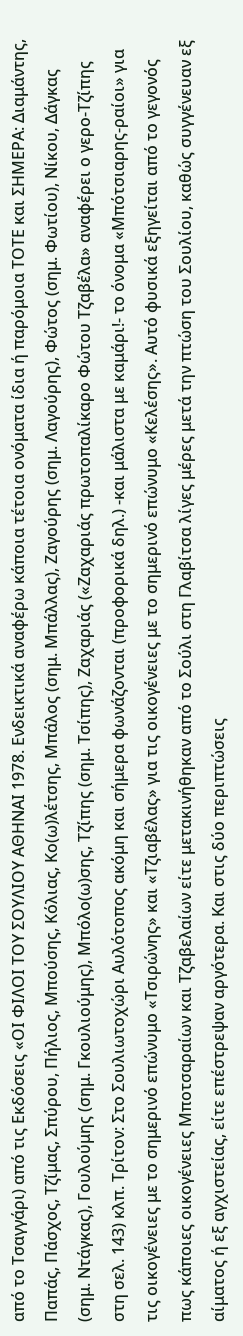από το Τσαγγάρι) από τις Εκδόσεις «ΟΙ ΦΙΛΟΙ ΤΟΥ ΣΟΥΛΙΟΥ ΑΘΗΝΑΙ 1978. Ενδεικτικά αναφέρω κάποια τέτοια ονόματα ίδια ή παρόμοια ΤΟΤΕ και ΣΗΜΕΡΑ: Διαμάντης, Παπάς, Πάσχος, Τζίμας, Σπύρου, Πήλιος, Μπούσης, Κόλιας, Κο(ω)λέτσης, Μπάλος (σημ. Μπάλλας), Ζαγούρης (σημ. Λαγούρης), Φώτος (σημ. Φωτίου), Νίκου, Δάγκας (σημ. Ντάγκας), Γουλούμης (σημ. Γκουλιούμης), Μπόλο(ω)σης, Τζίπης (σημ. Τσίπης), Ζαχαριάς («Ζαχαριάς πρωτοπαλίκαρο Φώτου Τζαβέλα» αναφέρει ο γερο-Τζίπης στη σελ. 143) κλπ. Τρίτον: Στο Σουλιωτοχώρι Αυλότοπος ακόμη και σήμερα φωνάζονται (προφορικά δηλ.) -και μάλιστα με καμάρι!- το όνομα «Μπότσιαρης-ραίοι» για τις οικογένειες με το σημερινό επώνυμο «Τσιρώνης» και «Τζιαβέλας» για τις οικογένειες με το σημερινό επώνυμο «Κελέσης». Αυτό φυσικά εξηγείται από το γεγονός πως κάποιες οικογένειες Μποτσαραίων και Τζαβελαίων είτε μετακινήθηκαν από το Σούλι στη Γλαβίτσα λίγες μέρες μετά την πτώση του Σουλίου, καθώς συγγένευαν εξ αίματος ή εξ αγχιστείας, είτε επέστρεψαν αργότερα. Και στις δύο περιπτώσεις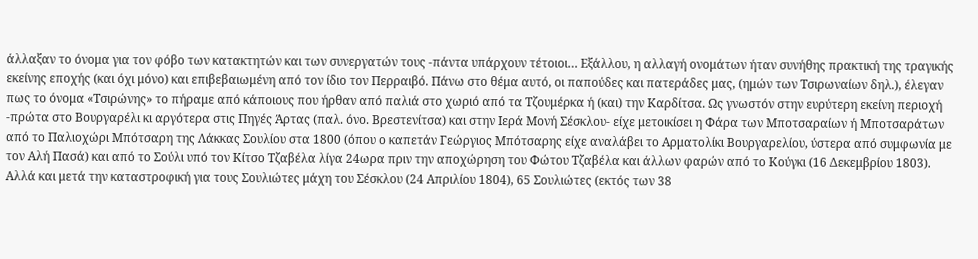άλλαξαν το όνομα για τον φόβο των κατακτητών και των συνεργατών τους -πάντα υπάρχουν τέτοιοι… Εξάλλου, η αλλαγή ονομάτων ήταν συνήθης πρακτική της τραγικής εκείνης εποχής (και όχι μόνο) και επιβεβαιωμένη από τον ίδιο τον Περραιβό. Πάνω στο θέμα αυτό, οι παπούδες και πατεράδες μας, (ημών των Τσιρωναίων δηλ.), έλεγαν πως το όνομα «Τσιρώνης» το πήραμε από κάποιους που ήρθαν από παλιά στο χωριό από τα Τζουμέρκα ή (και) την Καρδίτσα. Ως γνωστόν στην ευρύτερη εκείνη περιοχή -πρώτα στο Βουργαρέλι κι αργότερα στις Πηγές Άρτας (παλ. όνο. Βρεστενίτσα) και στην Ιερά Μονή Σέσκλου- είχε μετοικίσει η Φάρα των Μποτσαραίων ή Μποτσαράτων από το Παλιοχώρι Μπότσαρη της Λάκκας Σουλίου στα 1800 (όπου ο καπετάν Γεώργιος Μπότσαρης είχε αναλάβει το Αρματολίκι Βουργαρελίου, ύστερα από συμφωνία με τον Αλή Πασά) και από το Σούλι υπό τον Κίτσο Τζαβέλα λίγα 24ωρα πριν την αποχώρηση του Φώτου Τζαβέλα και άλλων φαρών από το Κούγκι (16 Δεκεμβρίου 1803). Αλλά και μετά την καταστροφική για τους Σουλιώτες μάχη του Σέσκλου (24 Απριλίου 1804), 65 Σουλιώτες (εκτός των 38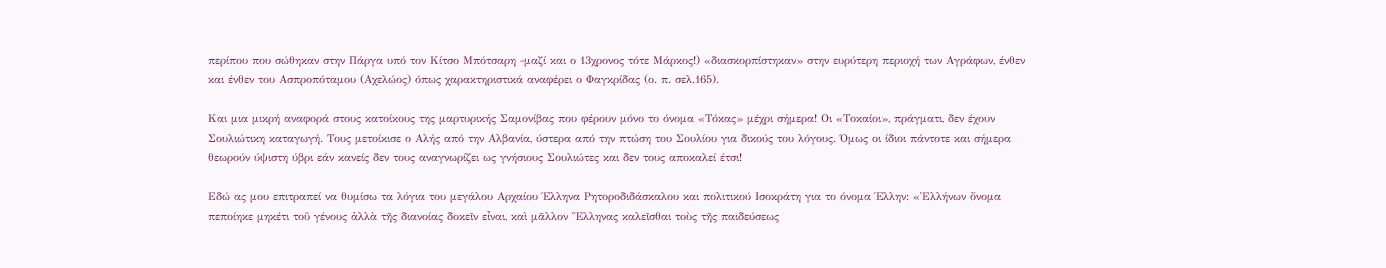περίπου που σώθηκαν στην Πάργα υπό τον Κίτσο Μπότσαρη -μαζί και ο 13χρονος τότε Μάρκος!) «διασκορπίστηκαν» στην ευρύτερη περιοχή των Αγράφων, ένθεν και ένθεν του Ασπροπόταμου (Αχελώος) όπως χαρακτηριστικά αναφέρει ο Φαγκρίδας (ο. π. σελ.165).

Και μια μικρή αναφορά στους κατοίκους της μαρτυρικής Σαμονίβας που φέρουν μόνο το όνομα «Τόκας» μέχρι σήμερα! Οι «Τοκαίοι», πράγματι, δεν έχουν Σουλιώτικη καταγωγή. Τους μετοίκισε ο Αλής από την Αλβανία, ύστερα από την πτώση του Σουλίου για δικούς του λόγους. Όμως οι ίδιοι πάντοτε και σήμερα θεωρούν ύψιστη ύβρι εάν κανείς δεν τους αναγνωρίζει ως γνήσιους Σουλιώτες και δεν τους αποκαλεί έτσι!

Εδώ ας μου επιτραπεί να θυμίσω τα λόγια του μεγάλου Αρχαίου Έλληνα Ρητοροδιδάσκαλου και πολιτικού Ισοκράτη για το όνομα Έλλην: «Ἑλλήνων ὄνομα πεποίηκε μηκέτι τοῦ γένους ἀλλὰ τῆς διανοίας δοκεῖν εἶναι, καὶ μᾶλλον Ἕλληνας καλεῖσθαι τοὺς τῆς παιδεύσεως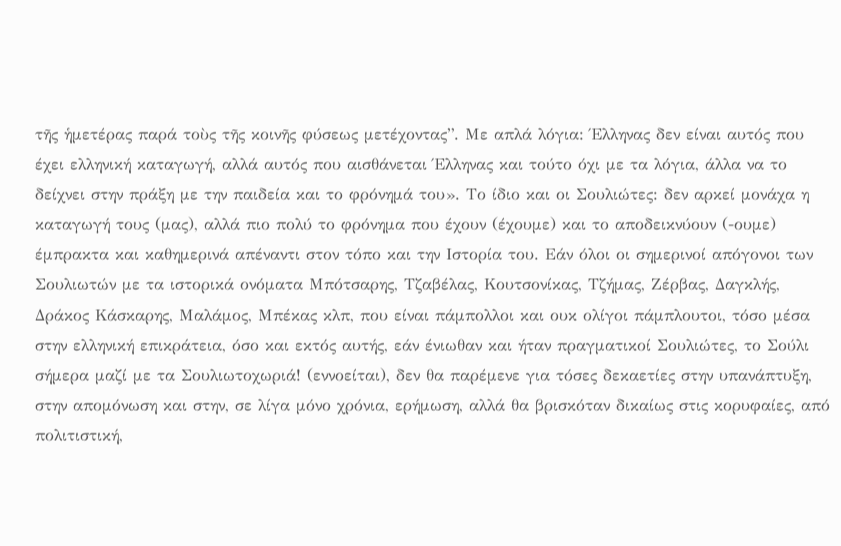τῆς ἡμετέρας παρά τοὺς τῆς κοινῆς φύσεως μετέχοντας”. Με απλά λόγια: Έλληνας δεν είναι αυτός που έχει ελληνική καταγωγή, αλλά αυτός που αισθάνεται Έλληνας και τούτο όχι με τα λόγια, άλλα να το δείχνει στην πράξη με την παιδεία και το φρόνημά του». Το ίδιο και οι Σουλιώτες: δεν αρκεί μονάχα η καταγωγή τους (μας), αλλά πιο πολύ το φρόνημα που έχουν (έχουμε) και το αποδεικνύουν (-ουμε) έμπρακτα και καθημερινά απέναντι στον τόπο και την Ιστορία του. Εάν όλοι οι σημερινοί απόγονοι των Σουλιωτών με τα ιστορικά ονόματα Μπότσαρης, Τζαβέλας, Κουτσονίκας, Τζήμας, Ζέρβας, Δαγκλής, Δράκος Κάσκαρης, Μαλάμος, Μπέκας κλπ, που είναι πάμπολλοι και ουκ ολίγοι πάμπλουτοι, τόσο μέσα στην ελληνική επικράτεια, όσο και εκτός αυτής, εάν ένιωθαν και ήταν πραγματικοί Σουλιώτες, το Σούλι σήμερα μαζί με τα Σουλιωτοχωριά! (εννοείται), δεν θα παρέμενε για τόσες δεκαετίες στην υπανάπτυξη, στην απομόνωση και στην, σε λίγα μόνο χρόνια, ερήμωση, αλλά θα βρισκόταν δικαίως στις κορυφαίες, από πολιτιστική,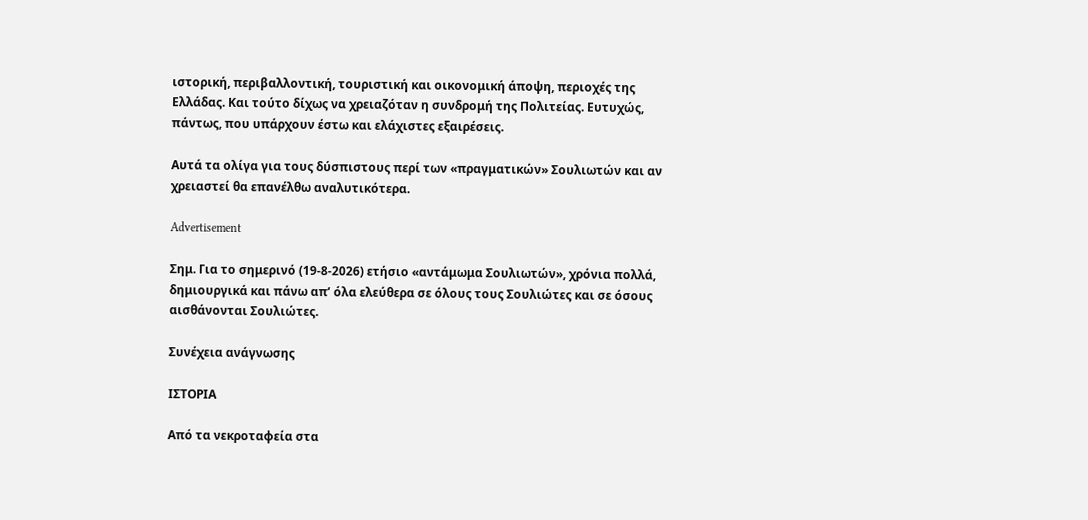ιστορική, περιβαλλοντική, τουριστική και οικονομική άποψη, περιοχές της Ελλάδας. Και τούτο δίχως να χρειαζόταν η συνδρομή της Πολιτείας. Ευτυχώς, πάντως, που υπάρχουν έστω και ελάχιστες εξαιρέσεις.

Αυτά τα ολίγα για τους δύσπιστους περί των «πραγματικών» Σουλιωτών και αν χρειαστεί θα επανέλθω αναλυτικότερα.

Advertisement

Σημ. Για το σημερινό (19-8-2026) ετήσιο «αντάμωμα Σουλιωτών», χρόνια πολλά, δημιουργικά και πάνω απ’ όλα ελεύθερα σε όλους τους Σουλιώτες και σε όσους αισθάνονται Σουλιώτες.

Συνέχεια ανάγνωσης

ΙΣΤΟΡΙΑ

Από τα νεκροταφεία στα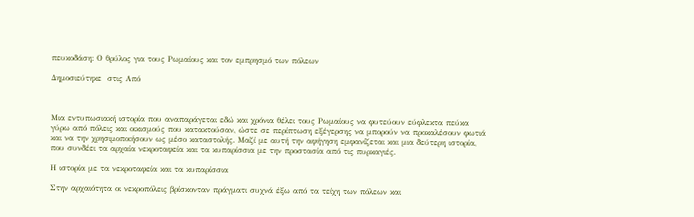πευκοδάση: Ο θρύλος για τους Ρωμαίους και τον εμπρησμό των πόλεων

Δημοσιεύτηκε  στις Από



Μια εντυπωσιακή ιστορία που αναπαράγεται εδώ και χρόνια θέλει τους Ρωμαίους να φυτεύουν εύφλεκτα πεύκα γύρω από πόλεις και οικισμούς που κατακτούσαν, ώστε σε περίπτωση εξέγερσης να μπορούν να προκαλέσουν φωτιά και να την χρησιμοποιήσουν ως μέσο καταστολής. Μαζί με αυτή την αφήγηση εμφανίζεται και μια δεύτερη ιστορία, που συνδέει τα αρχαία νεκροταφεία και τα κυπαρίσσια με την προστασία από τις πυρκαγιές.

Η ιστορία με τα νεκροταφεία και τα κυπαρίσσια

Στην αρχαιότητα οι νεκροπόλεις βρίσκονταν πράγματι συχνά έξω από τα τείχη των πόλεων και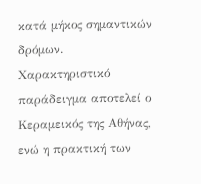κατά μήκος σημαντικών δρόμων. Χαρακτηριστικό παράδειγμα αποτελεί ο Κεραμεικός της Αθήνας, ενώ η πρακτική των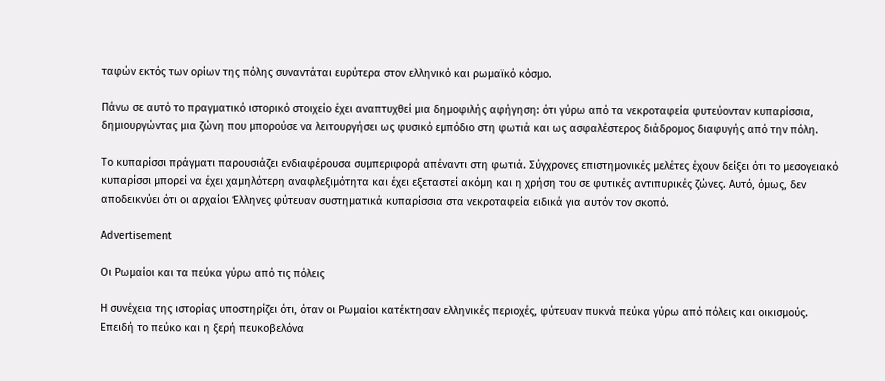ταφών εκτός των ορίων της πόλης συναντάται ευρύτερα στον ελληνικό και ρωμαϊκό κόσμο.

Πάνω σε αυτό το πραγματικό ιστορικό στοιχείο έχει αναπτυχθεί μια δημοφιλής αφήγηση: ότι γύρω από τα νεκροταφεία φυτεύονταν κυπαρίσσια, δημιουργώντας μια ζώνη που μπορούσε να λειτουργήσει ως φυσικό εμπόδιο στη φωτιά και ως ασφαλέστερος διάδρομος διαφυγής από την πόλη.

Το κυπαρίσσι πράγματι παρουσιάζει ενδιαφέρουσα συμπεριφορά απέναντι στη φωτιά. Σύγχρονες επιστημονικές μελέτες έχουν δείξει ότι το μεσογειακό κυπαρίσσι μπορεί να έχει χαμηλότερη αναφλεξιμότητα και έχει εξεταστεί ακόμη και η χρήση του σε φυτικές αντιπυρικές ζώνες. Αυτό, όμως, δεν αποδεικνύει ότι οι αρχαίοι Έλληνες φύτευαν συστηματικά κυπαρίσσια στα νεκροταφεία ειδικά για αυτόν τον σκοπό.

Advertisement

Οι Ρωμαίοι και τα πεύκα γύρω από τις πόλεις

Η συνέχεια της ιστορίας υποστηρίζει ότι, όταν οι Ρωμαίοι κατέκτησαν ελληνικές περιοχές, φύτευαν πυκνά πεύκα γύρω από πόλεις και οικισμούς. Επειδή το πεύκο και η ξερή πευκοβελόνα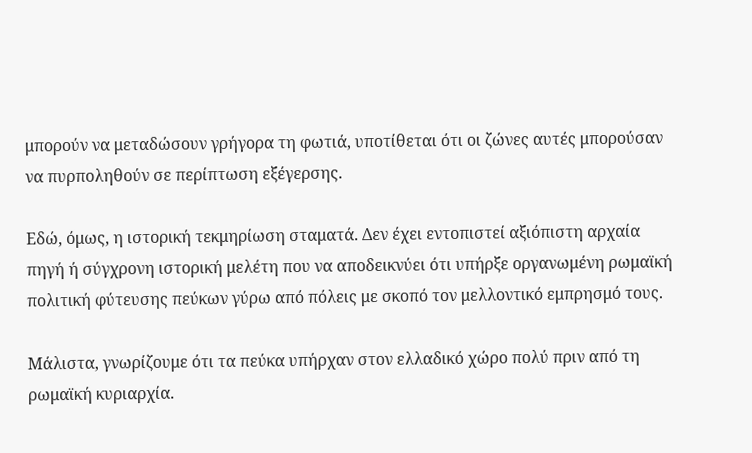μπορούν να μεταδώσουν γρήγορα τη φωτιά, υποτίθεται ότι οι ζώνες αυτές μπορούσαν να πυρποληθούν σε περίπτωση εξέγερσης.

Εδώ, όμως, η ιστορική τεκμηρίωση σταματά. Δεν έχει εντοπιστεί αξιόπιστη αρχαία πηγή ή σύγχρονη ιστορική μελέτη που να αποδεικνύει ότι υπήρξε οργανωμένη ρωμαϊκή πολιτική φύτευσης πεύκων γύρω από πόλεις με σκοπό τον μελλοντικό εμπρησμό τους.

Μάλιστα, γνωρίζουμε ότι τα πεύκα υπήρχαν στον ελλαδικό χώρο πολύ πριν από τη ρωμαϊκή κυριαρχία.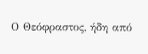Ο Θεόφραστος, ήδη από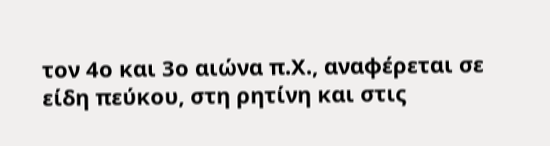τον 4ο και 3ο αιώνα π.Χ., αναφέρεται σε είδη πεύκου, στη ρητίνη και στις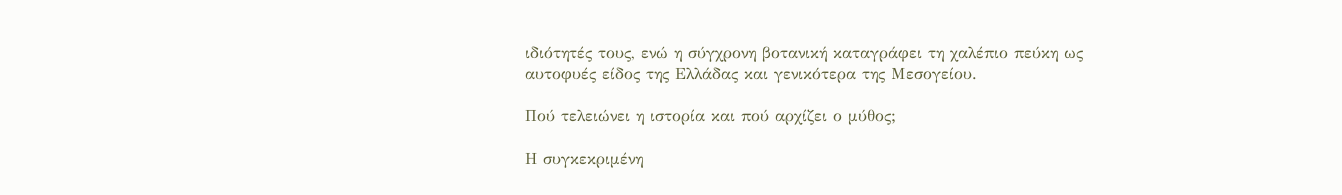ιδιότητές τους, ενώ η σύγχρονη βοτανική καταγράφει τη χαλέπιο πεύκη ως αυτοφυές είδος της Ελλάδας και γενικότερα της Μεσογείου.

Πού τελειώνει η ιστορία και πού αρχίζει ο μύθος;

Η συγκεκριμένη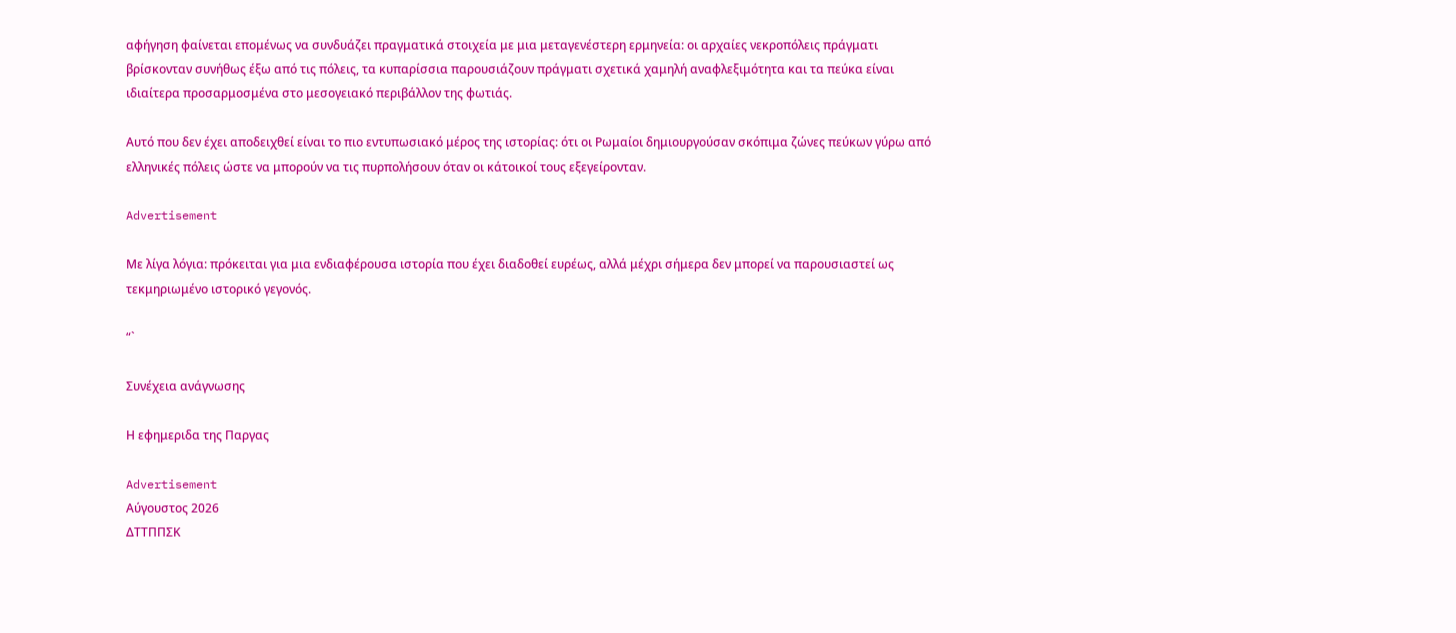αφήγηση φαίνεται επομένως να συνδυάζει πραγματικά στοιχεία με μια μεταγενέστερη ερμηνεία: οι αρχαίες νεκροπόλεις πράγματι βρίσκονταν συνήθως έξω από τις πόλεις, τα κυπαρίσσια παρουσιάζουν πράγματι σχετικά χαμηλή αναφλεξιμότητα και τα πεύκα είναι ιδιαίτερα προσαρμοσμένα στο μεσογειακό περιβάλλον της φωτιάς.

Αυτό που δεν έχει αποδειχθεί είναι το πιο εντυπωσιακό μέρος της ιστορίας: ότι οι Ρωμαίοι δημιουργούσαν σκόπιμα ζώνες πεύκων γύρω από ελληνικές πόλεις ώστε να μπορούν να τις πυρπολήσουν όταν οι κάτοικοί τους εξεγείρονταν.

Advertisement

Με λίγα λόγια: πρόκειται για μια ενδιαφέρουσα ιστορία που έχει διαδοθεί ευρέως, αλλά μέχρι σήμερα δεν μπορεί να παρουσιαστεί ως τεκμηριωμένο ιστορικό γεγονός.

“`

Συνέχεια ανάγνωσης

Η εφημεριδα της Παργας

Advertisement
Αύγουστος 2026
ΔΤΤΠΠΣΚ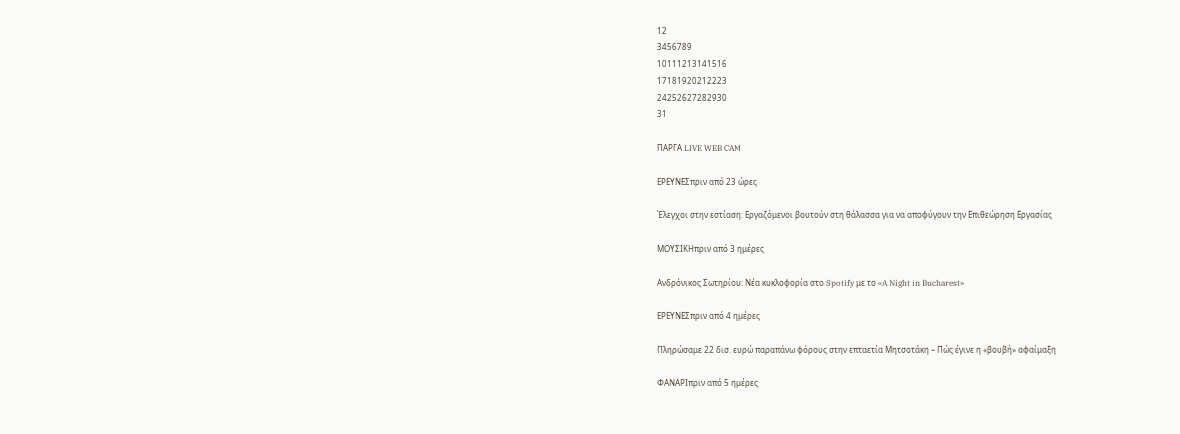12
3456789
10111213141516
17181920212223
24252627282930
31

ΠΑΡΓΑ LIVE WEB CAM

ΕΡΕΥΝΕΣπριν από 23 ώρες

Έλεγχοι στην εστίαση: Εργαζόμενοι βουτούν στη θάλασσα για να αποφύγουν την Επιθεώρηση Εργασίας

ΜΟΥΣΙΚΗπριν από 3 ημέρες

Ανδρόνικος Σωτηρίου: Νέα κυκλοφορία στο Spotify με το «A Night in Bucharest»

ΕΡΕΥΝΕΣπριν από 4 ημέρες

Πληρώσαμε 22 δισ. ευρώ παραπάνω φόρους στην επταετία Μητσοτάκη – Πώς έγινε η «βουβή» αφαίμαξη

ΦΑΝΑΡΙπριν από 5 ημέρες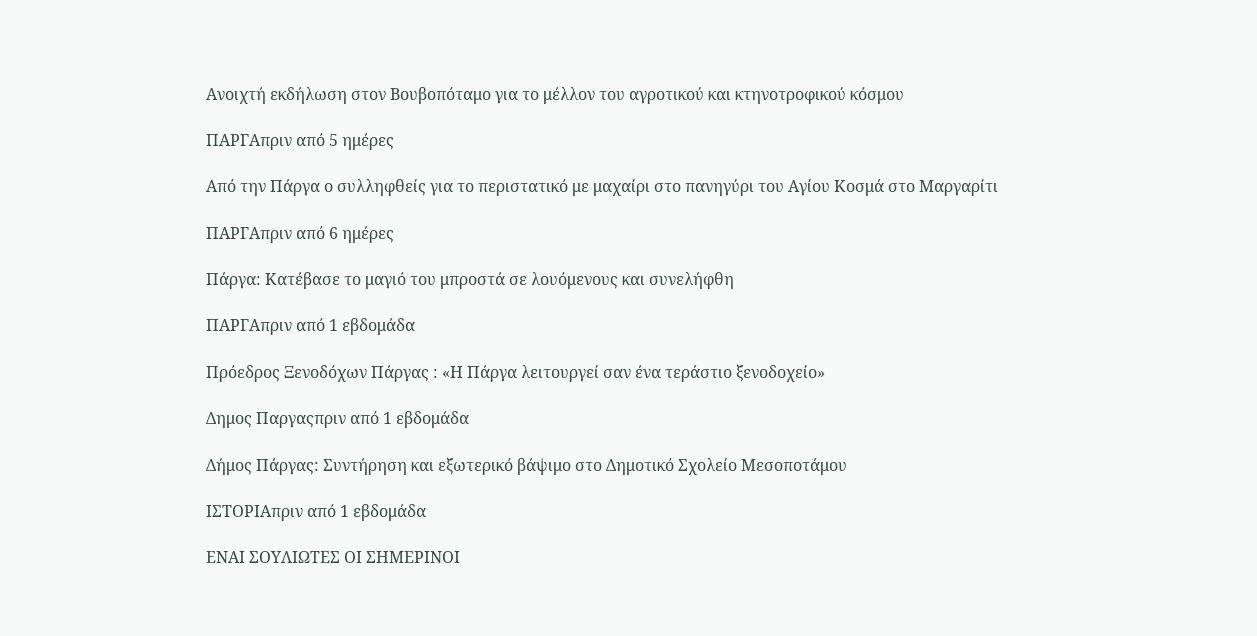Ανοιχτή εκδήλωση στον Βουβοπόταμο για το μέλλον του αγροτικού και κτηνοτροφικού κόσμου

ΠΑΡΓΑπριν από 5 ημέρες

Από την Πάργα ο συλληφθείς για το περιστατικό με μαχαίρι στο πανηγύρι του Αγίου Κοσμά στο Μαργαρίτι

ΠΑΡΓΑπριν από 6 ημέρες

Πάργα: Κατέβασε το μαγιό του μπροστά σε λουόμενους και συνελήφθη

ΠΑΡΓΑπριν από 1 εβδομάδα

Πρόεδρος Ξενοδόχων Πάργας : «Η Πάργα λειτουργεί σαν ένα τεράστιο ξενοδοχείο»

Δημος Παργαςπριν από 1 εβδομάδα

Δήμος Πάργας: Συντήρηση και εξωτερικό βάψιμο στο Δημοτικό Σχολείο Μεσοποτάμου

ΙΣΤΟΡΙΑπριν από 1 εβδομάδα

ΕΝΑΙ ΣΟΥΛΙΩΤΕΣ ΟΙ ΣΗΜΕΡΙΝΟΙ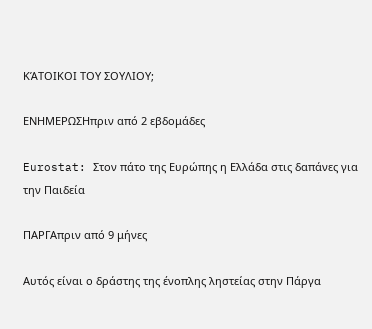ΚΆΤΟΙΚΟΙ ΤΟΥ ΣΟΥΛΙΟΥ;

ΕΝΗΜΕΡΩΣΗπριν από 2 εβδομάδες

Eurostat: Στον πάτο της Ευρώπης η Ελλάδα στις δαπάνες για την Παιδεία

ΠΑΡΓΑπριν από 9 μήνες

Αυτός είναι ο δράστης της ένοπλης ληστείας στην Πάργα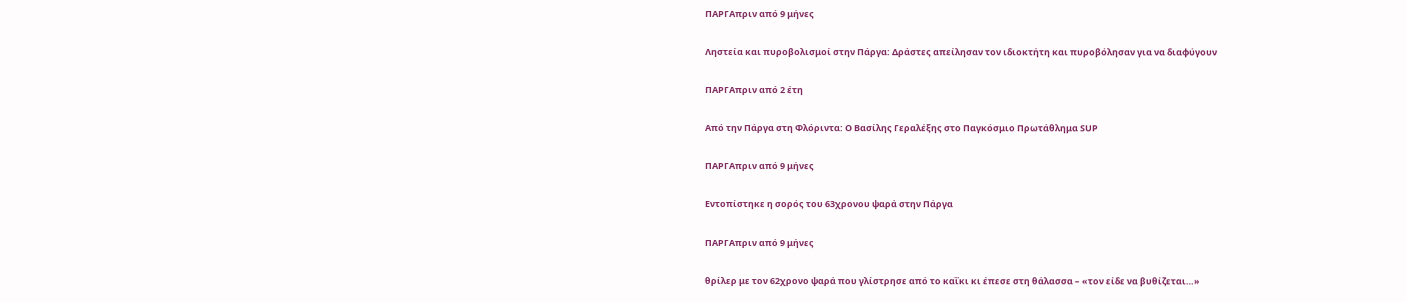ΠΑΡΓΑπριν από 9 μήνες

Ληστεία και πυροβολισμοί στην Πάργα: Δράστες απείλησαν τον ιδιοκτήτη και πυροβόλησαν για να διαφύγουν

ΠΑΡΓΑπριν από 2 έτη

Από την Πάργα στη Φλόριντα: Ο Βασίλης Γεραλέξης στο Παγκόσμιο Πρωτάθλημα SUP

ΠΑΡΓΑπριν από 9 μήνες

Εντοπίστηκε η σορός του 63χρονου ψαρά στην Πάργα

ΠΑΡΓΑπριν από 9 μήνες

θρίλερ με τον 62χρονο ψαρά που γλίστρησε από το καΐκι κι έπεσε στη θάλασσα – «τον είδε να βυθίζεται…»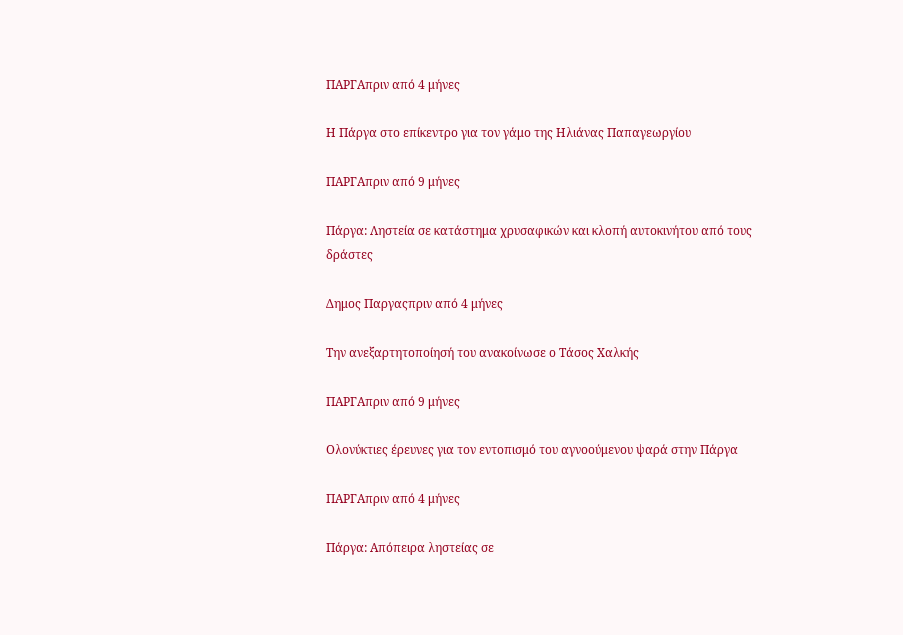ΠΑΡΓΑπριν από 4 μήνες

Η Πάργα στο επίκεντρο για τον γάμο της Ηλιάνας Παπαγεωργίου

ΠΑΡΓΑπριν από 9 μήνες

Πάργα: Ληστεία σε κατάστημα χρυσαφικών και κλοπή αυτοκινήτου από τους δράστες

Δημος Παργαςπριν από 4 μήνες

Την ανεξαρτητοποίησή του ανακοίνωσε ο Τάσος Χαλκής

ΠΑΡΓΑπριν από 9 μήνες

Ολονύκτιες έρευνες για τον εντοπισμό του αγνοούμενου ψαρά στην Πάργα

ΠΑΡΓΑπριν από 4 μήνες

Πάργα: Απόπειρα ληστείας σε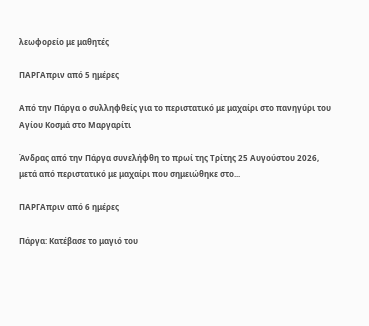λεωφορείο με μαθητές

ΠΑΡΓΑπριν από 5 ημέρες

Από την Πάργα ο συλληφθείς για το περιστατικό με μαχαίρι στο πανηγύρι του Αγίου Κοσμά στο Μαργαρίτι

Άνδρας από την Πάργα συνελήφθη το πρωί της Τρίτης 25 Αυγούστου 2026, μετά από περιστατικό με μαχαίρι που σημειώθηκε στο...

ΠΑΡΓΑπριν από 6 ημέρες

Πάργα: Κατέβασε το μαγιό του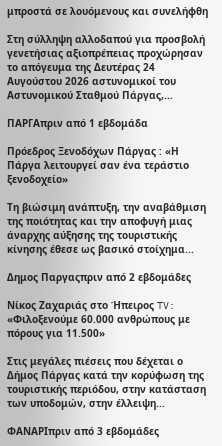μπροστά σε λουόμενους και συνελήφθη

Στη σύλληψη αλλοδαπού για προσβολή γενετήσιας αξιοπρέπειας προχώρησαν το απόγευμα της Δευτέρας 24 Αυγούστου 2026 αστυνομικοί του Αστυνομικού Σταθμού Πάργας,...

ΠΑΡΓΑπριν από 1 εβδομάδα

Πρόεδρος Ξενοδόχων Πάργας : «Η Πάργα λειτουργεί σαν ένα τεράστιο ξενοδοχείο»

Τη βιώσιμη ανάπτυξη, την αναβάθμιση της ποιότητας και την αποφυγή μιας άναρχης αύξησης της τουριστικής κίνησης έθεσε ως βασικό στοίχημα...

Δημος Παργαςπριν από 2 εβδομάδες

Νίκος Ζαχαριάς στο Ήπειρος TV: «Φιλοξενούμε 60.000 ανθρώπους με πόρους για 11.500»

Στις μεγάλες πιέσεις που δέχεται ο Δήμος Πάργας κατά την κορύφωση της τουριστικής περιόδου, στην κατάσταση των υποδομών, στην έλλειψη...

ΦΑΝΑΡΙπριν από 3 εβδομάδες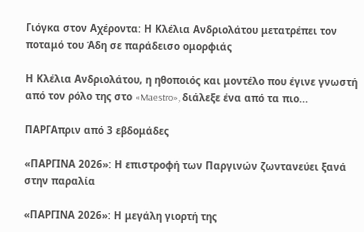Γιόγκα στον Αχέροντα: Η Κλέλια Ανδριολάτου μετατρέπει τον ποταμό του Άδη σε παράδεισο ομορφιάς

Η Κλέλια Ανδριολάτου, η ηθοποιός και μοντέλο που έγινε γνωστή από τον ρόλο της στο «Maestro», διάλεξε ένα από τα πιο...

ΠΑΡΓΑπριν από 3 εβδομάδες

«ΠΑΡΓΙΝΑ 2026»: Η επιστροφή των Παργινών ζωντανεύει ξανά στην παραλία

«ΠΑΡΓΙΝΑ 2026»: Η μεγάλη γιορτή της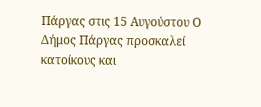Πάργας στις 15 Αυγούστου Ο Δήμος Πάργας προσκαλεί κατοίκους και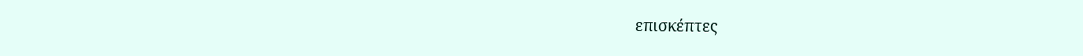επισκέπτες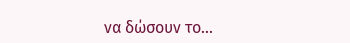να δώσουν το...